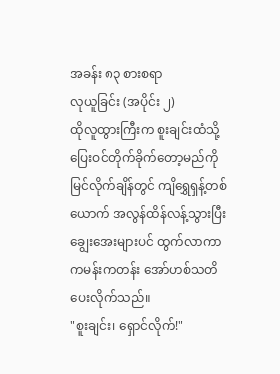အခန်း ၈၃ စားစရာ
လုယူခြင်း (အပိုင်း ၂)
ထိုလူထွားကြီးက စူးချင်းထံသို့
ပြေးဝင်တိုက်ခိုက်တော့မည်ကို မြင်လိုက်ချိန်တွင် ကျိရွှေရှန့်တစ်ယောက် အလွန်ထိန်လန့်သွားပြီး
ချွေးအေးများပင် ထွက်လာကာ ကမန်းကတန်း အော်ဟစ်သတိပေးလိုက်သည်။
"စူးချင်း၊ ရှောင်လိုက်!"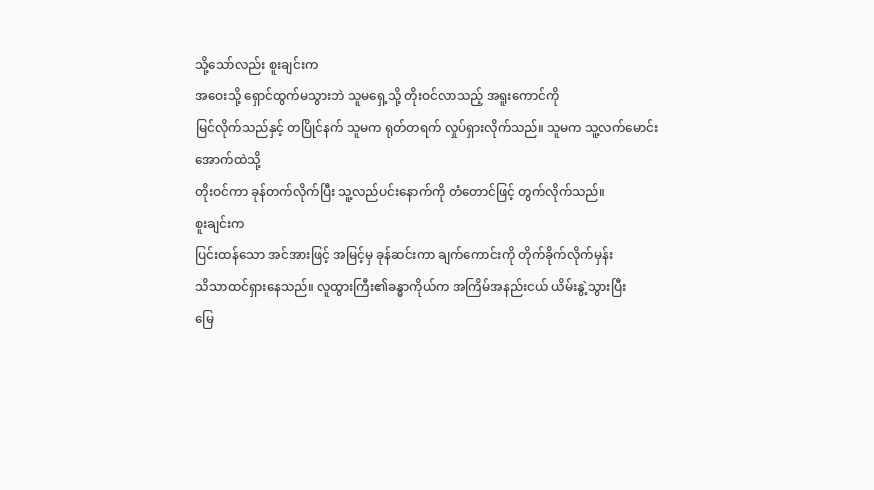သို့သော်လည်း စူးချင်းက
အဝေးသို့ ရှောင်ထွက်မသွားဘဲ သူမရှေ့သို့ တိုးဝင်လာသည့် အရူးကောင်ကို
မြင်လိုက်သည်နှင့် တပြိုင်နက် သူမက ရုတ်တရက် လှုပ်ရှားလိုက်သည်။ သူမက သူ့လက်မောင်းအောက်ထဲသို့
တိုးဝင်ကာ ခုန်တက်လိုက်ပြီး သူ့လည်ပင်းနောက်ကို တံတောင်ဖြင့် တွက်လိုက်သည်။
စူးချင်းက
ပြင်းထန်သော အင်အားဖြင့် အမြင့်မှ ခုန်ဆင်းကာ ချက်ကောင်းကို တိုက်ခိုက်လိုက်မှန်း
သိသာထင်ရှားနေသည်။ လူထွားကြီး၏ခန္ဓာကိုယ်က အကြိမ်အနည်းငယ် ယိမ်းနွဲ့သွားပြီး
မြေ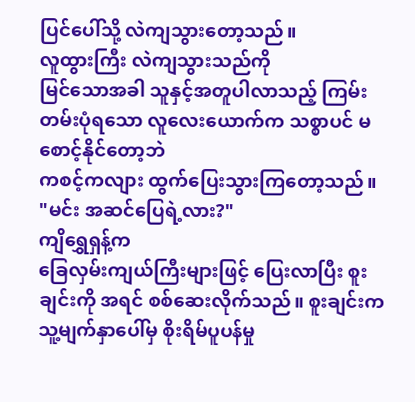ပြင်ပေါ်သို့ လဲကျသွားတော့သည်။
လူထွားကြီး လဲကျသွားသည်ကို
မြင်သောအခါ သူနှင့်အတူပါလာသည့် ကြမ်းတမ်းပုံရသော လူလေးယောက်က သစ္စာပင် မစောင့်နိုင်တော့ဘဲ
ကစင့်ကလျား ထွက်ပြေးသွားကြတော့သည်။
"မင်း အဆင်ပြေရဲ့လား?"
ကျိရွှေရှန့်က
ခြေလှမ်းကျယ်ကြီးများဖြင့် ပြေးလာပြီး စူးချင်းကို အရင် စစ်ဆေးလိုက်သည်။ စူးချင်းက
သူ့မျက်နှာပေါ်မှ စိုးရိမ်ပူပန်မှု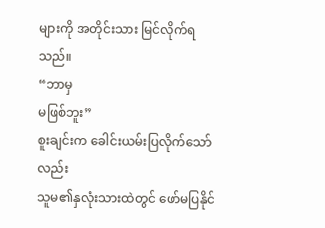များကို အတိုင်းသား မြင်လိုက်ရသည်။
“ဘာမှ
မဖြစ်ဘူး”
စူးချင်းက ခေါင်းယမ်းပြလိုက်သော်လည်း
သူမ၏နှလုံးသားထဲတွင် ဖော်မပြနိုင်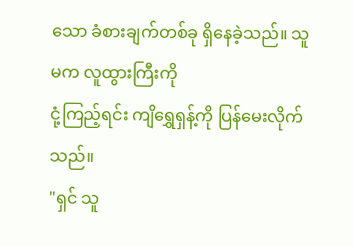သော ခံစားချက်တစ်ခု ရှိနေခဲ့သည်။ သူမက လူထွားကြီးကို
ငုံ့ကြည့်ရင်း ကျိရွှေရှန့်ကို ပြန်မေးလိုက်သည်။
"ရှင် သူ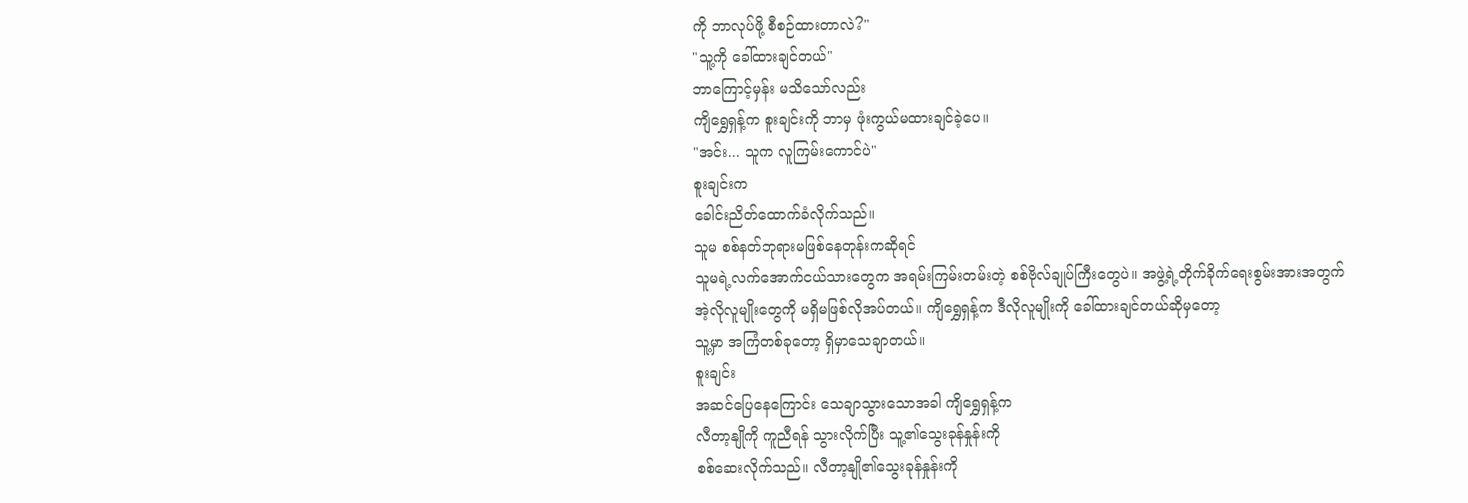ကို ဘာလုပ်ဖို့ စီစဉ်ထားတာလဲ?"
"သူ့ကို ခေါ်ထားချင်တယ်"
ဘာကြောင့်မှန်း မသိသော်လည်း
ကျိရွှေရှန့်က စူးချင်းကို ဘာမှ ဖုံးကွယ်မထားချင်ခဲ့ပေ။
"အင်း... သူက လူကြမ်းကောင်ပဲ"
စူးချင်းက
ခေါင်းညိတ်ထောက်ခံလိုက်သည်။
သူမ စစ်နတ်ဘုရားမဖြစ်နေတုန်းကဆိုရင်
သူမရဲ့လက်အောက်ငယ်သားတွေက အရမ်းကြမ်းတမ်းတဲ့ စစ်ဗိုလ်ချုပ်ကြီးတွေပဲ။ အဖွဲ့ရဲ့တိုက်ခိုက်ရေးစွမ်းအားအတွက်
အဲ့လိုလူမျိုးတွေကို မရှိမဖြစ်လိုအပ်တယ်။ ကျိရွှေရှန့်က ဒီလိုလူမျိုးကို ခေါ်ထားချင်တယ်ဆိုမှတော့
သူ့မှာ အကြံတစ်ခုတော့ ရှိမှာသေချာတယ်။
စူးချင်း
အဆင်ပြေနေကြောင်း သေချာသွားသောအခါ ကျိရွှေရှန့်က
လီတာ့နျိုကို ကူညီရန် သွားလိုက်ပြီး သူ့၏သွေးခုန်နှုန်းကို
စစ်ဆေးလိုက်သည်။ လီတာ့နျို၏သွေးခုန်နှုန်းကို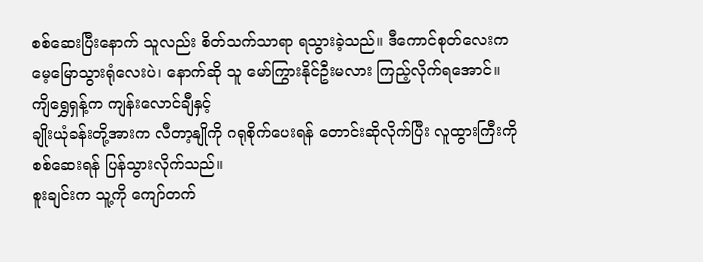စစ်ဆေးပြီးနောက် သူလည်း စိတ်သက်သာရာ ရသွားခဲ့သည်။ ဒီကောင်စုတ်လေးက
မေ့မြောသွားရုံလေးပဲ၊ နောက်ဆို သူ မော်ကြွားနိုင်ဦးမလား ကြည့်လိုက်ရအောင်။
ကျိရွှေရှန့်က ကျန်းလောင်ချီနှင့်
ချိုးယုံခန်းတို့အားက လီတာ့နျိုကို ဂရုစိုက်ပေးရန် တောင်းဆိုလိုက်ပြီး လူထွားကြီးကို
စစ်ဆေးရန် ပြန်သွားလိုက်သည်။
စူးချင်းက သူ့ကို ကျော်တက်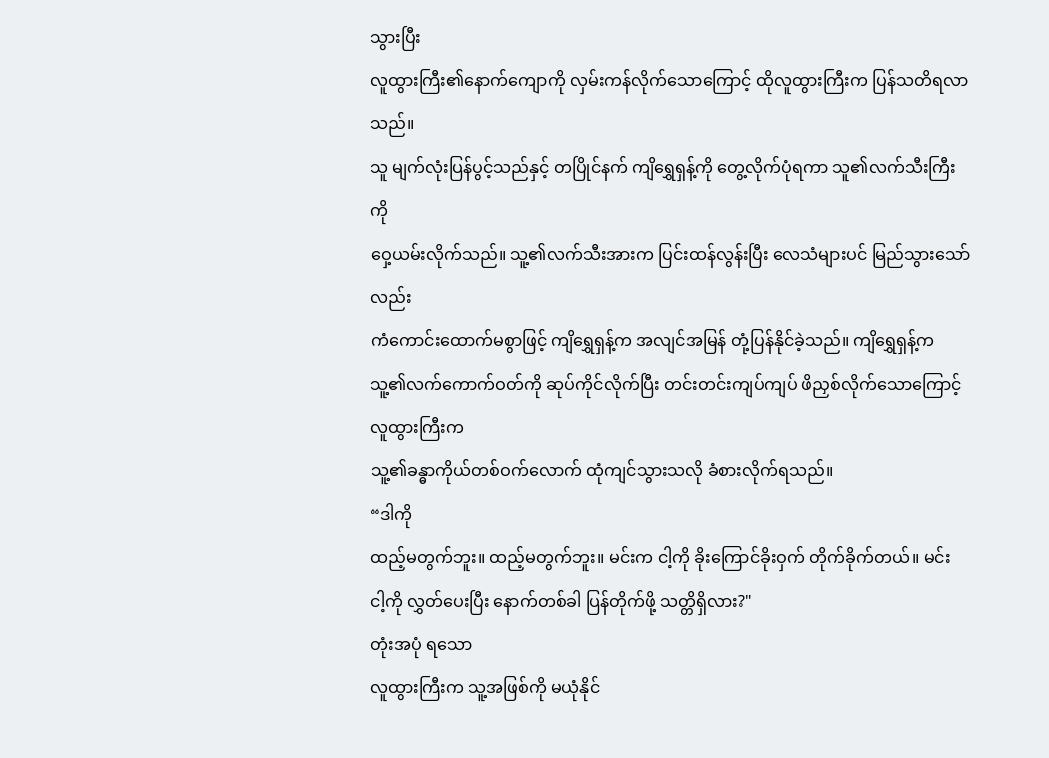သွားပြီး
လူထွားကြီး၏နောက်ကျောကို လှမ်းကန်လိုက်သောကြောင့် ထိုလူထွားကြီးက ပြန်သတိရလာသည်။
သူ မျက်လုံးပြန်ပွင့်သည်နှင့် တပြိုင်နက် ကျိရွှေရှန့်ကို တွေ့လိုက်ပုံရကာ သူ၏လက်သီးကြီးကို
ဝှေ့ယမ်းလိုက်သည်။ သူ့၏လက်သီးအားက ပြင်းထန်လွန်းပြီး လေသံများပင် မြည်သွားသော်လည်း
ကံကောင်းထောက်မစွာဖြင့် ကျိရွှေရှန့်က အလျင်အမြန် တုံ့ပြန်နိုင်ခဲ့သည်။ ကျိရွှေရှန့်က
သူ့၏လက်ကောက်ဝတ်ကို ဆုပ်ကိုင်လိုက်ပြီး တင်းတင်းကျပ်ကျပ် ဖိညှစ်လိုက်သောကြောင့် လူထွားကြီးက
သူ့၏ခန္ဓာကိုယ်တစ်ဝက်လောက် ထုံကျင်သွားသလို ခံစားလိုက်ရသည်။
“ဒါကို
ထည့်မတွက်ဘူး။ ထည့်မတွက်ဘူး။ မင်းက ငါ့ကို ခိုးကြောင်ခိုးဝှက် တိုက်ခိုက်တယ်။ မင်း
ငါ့ကို လွှတ်ပေးပြီး နောက်တစ်ခါ ပြန်တိုက်ဖို့ သတ္တိရှိလား?"
တုံးအပုံ ရသော
လူထွားကြီးက သူ့အဖြစ်ကို မယုံနိုင်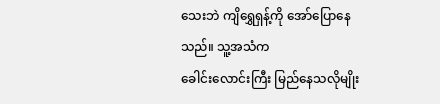သေးဘဲ ကျိရွှေရှန့်ကို အော်ပြောနေသည်။ သူ့အသံက
ခေါင်းလောင်းကြီး မြည်နေသလိုမျိုး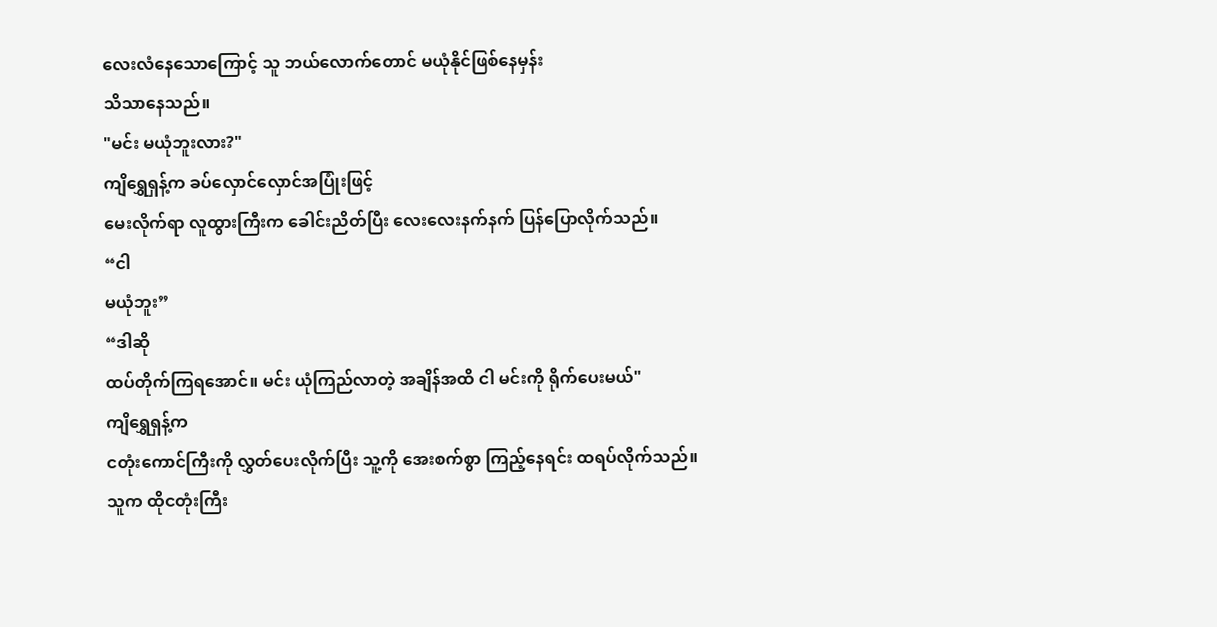လေးလံနေသောကြောင့် သူ ဘယ်လောက်တောင် မယုံနိုင်ဖြစ်နေမှန်း
သိသာနေသည်။
"မင်း မယုံဘူးလား?"
ကျိရွှေရှန့်က ခပ်လှောင်လှောင်အပြုံးဖြင့်
မေးလိုက်ရာ လူထွားကြီးက ခေါင်းညိတ်ပြီး လေးလေးနက်နက် ပြန်ပြောလိုက်သည်။
“ငါ
မယုံဘူး”
“ဒါဆို
ထပ်တိုက်ကြရအောင်။ မင်း ယုံကြည်လာတဲ့ အချိန်အထိ ငါ မင်းကို ရိုက်ပေးမယ်"
ကျိရွှေရှန့်က
ငတုံးကောင်ကြီးကို လွှတ်ပေးလိုက်ပြီး သူ့ကို အေးစက်စွာ ကြည့်နေရင်း ထရပ်လိုက်သည်။
သူက ထိုငတုံးကြီး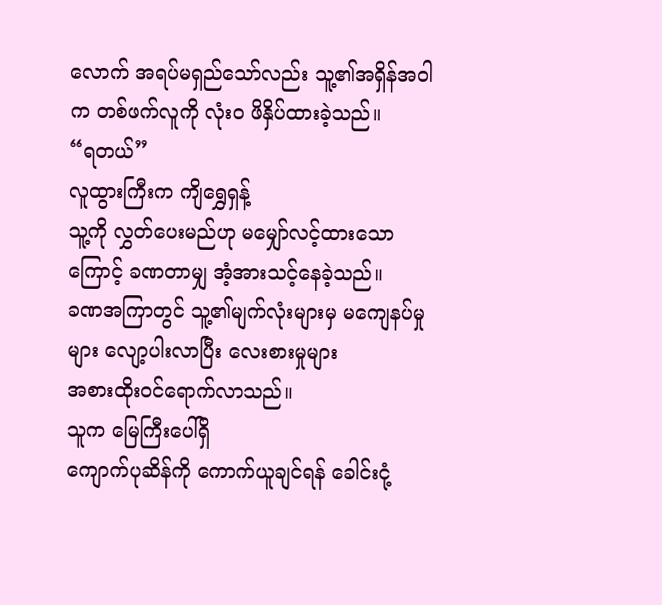လောက် အရပ်မရှည်သော်လည်း သူ့၏အရှိန်အဝါက တစ်ဖက်လူကို လုံးဝ ဖိနှိပ်ထားခဲ့သည်။
“ရတယ်”
လူထွားကြီးက ကျိရွှေရှန့်
သူ့ကို လွှတ်ပေးမည်ဟု မမျှော်လင့်ထားသောကြောင့် ခဏတာမျှ အံ့အားသင့်နေခဲ့သည်။
ခဏအကြာတွင် သူ့၏မျက်လုံးများမှ မကျေနပ်မှုများ လျော့ပါးလာပြီး လေးစားမှုများ
အစားထိုးဝင်ရောက်လာသည်။
သူက မြေကြီးပေါ်ရှိ
ကျောက်ပုဆိန်ကို ကောက်ယူချင်ရန် ခေါင်းငုံ့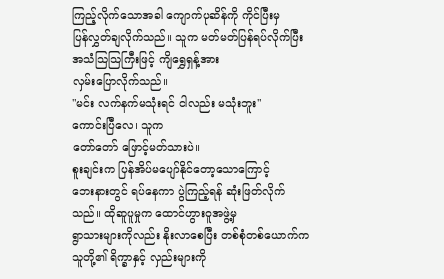ကြည့်လိုက်သောအခါ ကျောက်ပုဆိန်ကို ကိုင်ပြီးမှ
ပြန်လွှတ်ချလိုက်သည်။ သူက မတ်မတ်ပြန်ရပ်လိုက်ပြီး အသံသြသြကြီးဖြင့် ကျိရွှေရှန့်အား
လှမ်းပြောလိုက်သည်။
"မင်း လက်နက်မသုံးရင် ငါလည်း မသုံးဘူး"
ကောင်းပြီလေ၊ သူက
တော်တော် ဖြောင့်မတ်သားပဲ။
စူးချင်းက ပြန်အိပ်မပျော်နိုင်တော့သောကြောင့်
ဘေးနားတွင် ရပ်နေကာ ပွဲကြည့်ရန် ဆုံးဖြတ်လိုက်သည်။ ထိုဆူပူမှုက ထောင်ဟွားဝူအဖွဲ့မှ
ရွာသားများကိုလည်း နိုးလာစေပြီး တစ်စုံတစ်ယောက်က သူတို့၏ ရိက္ခာနှင့် လှည်းများကို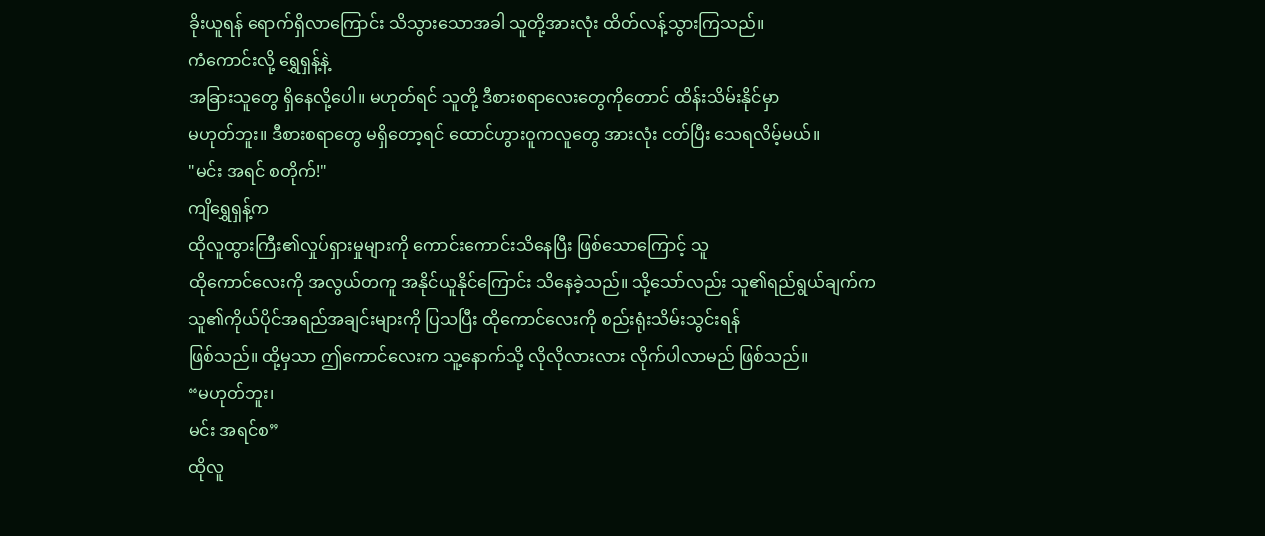ခိုးယူရန် ရောက်ရှိလာကြောင်း သိသွားသောအခါ သူတို့အားလုံး ထိတ်လန့်သွားကြသည်။
ကံကောင်းလို့ ရွှေရှန့်နဲ့
အခြားသူတွေ ရှိနေလို့ပေါ။ မဟုတ်ရင် သူတို့ ဒီစားစရာလေးတွေကိုတောင် ထိန်းသိမ်းနိုင်မှာ
မဟုတ်ဘူး။ ဒီစားစရာတွေ မရှိတော့ရင် ထောင်ဟွားဝူကလူတွေ အားလုံး ငတ်ပြီး သေရလိမ့်မယ်။
"မင်း အရင် စတိုက်!"
ကျိရွှေရှန့်က
ထိုလူထွားကြီး၏လှုပ်ရှားမှုများကို ကောင်းကောင်းသိနေပြီး ဖြစ်သောကြောင့် သူ
ထိုကောင်လေးကို အလွယ်တကူ အနိုင်ယူနိုင်ကြောင်း သိနေခဲ့သည်။ သို့သော်လည်း သူ၏ရည်ရွယ်ချက်က
သူ၏ကိုယ်ပိုင်အရည်အချင်းများကို ပြသပြီး ထိုကောင်လေးကို စည်းရုံးသိမ်းသွင်းရန်
ဖြစ်သည်။ ထို့မှသာ ဤကောင်လေးက သူ့နောက်သို့ လိုလိုလားလား လိုက်ပါလာမည် ဖြစ်သည်။
“မဟုတ်ဘူး၊
မင်း အရင်စ”
ထိုလူ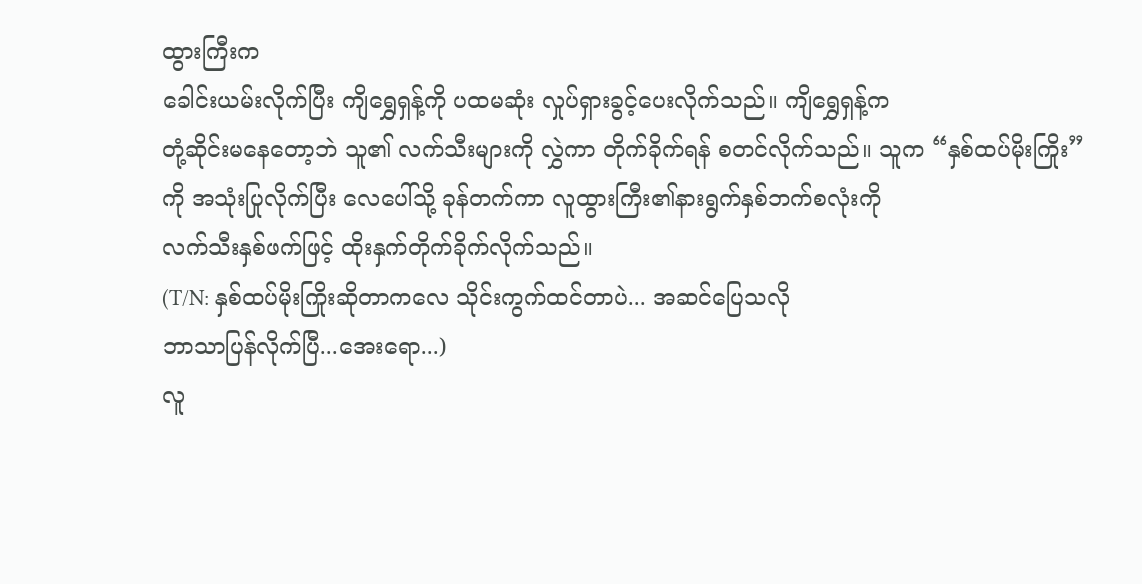ထွားကြီးက
ခေါင်းယမ်းလိုက်ပြီး ကျိရွှေရှန့်ကို ပထမဆုံး လှုပ်ရှားခွင့်ပေးလိုက်သည်။ ကျိရွှေရှန့်က
တုံ့ဆိုင်းမနေတော့ဘဲ သူ၏ လက်သီးများကို လွှဲကာ တိုက်ခိုက်ရန် စတင်လိုက်သည်။ သူက “နှစ်ထပ်မိုးကြိုး”
ကို အသုံးပြုလိုက်ပြီး လေပေါ်သို့ ခုန်တက်ကာ လူထွားကြီး၏နားရွက်နှစ်ဘက်စလုံးကို
လက်သီးနှစ်ဖက်ဖြင့် ထိုးနှက်တိုက်ခိုက်လိုက်သည်။
(T/N: နှစ်ထပ်မိုးကြိုးဆိုတာကလေ သိုင်းကွက်ထင်တာပဲ... အဆင်ပြေသလို
ဘာသာပြန်လိုက်ပြီ...အေးရော...)
လူ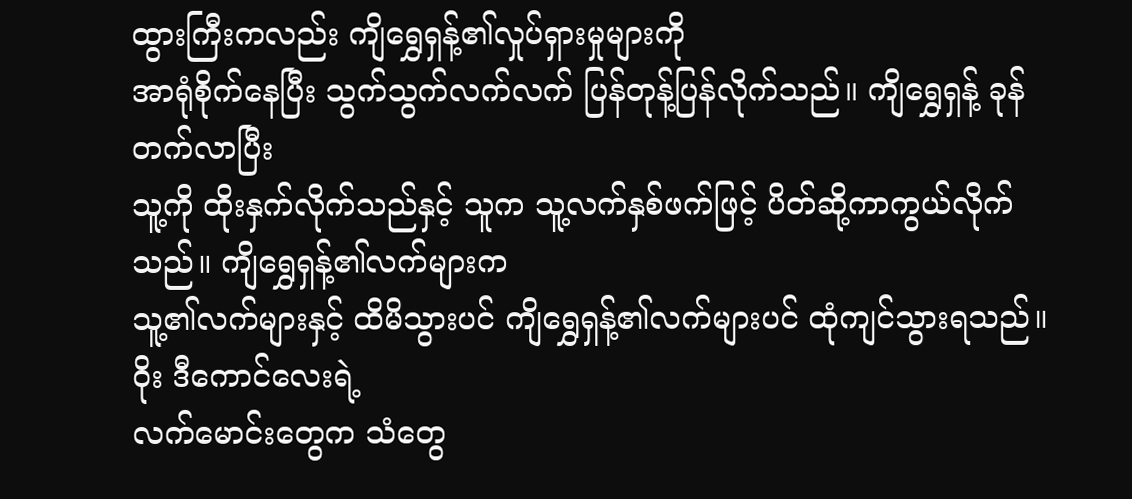ထွားကြီးကလည်း ကျိရွှေရှန့်၏လှုပ်ရှားမှုများကို
အာရုံစိုက်နေပြီး သွက်သွက်လက်လက် ပြန်တုန့်ပြန်လိုက်သည်။ ကျိရွှေရှန့် ခုန်တက်လာပြီး
သူ့ကို ထိုးနှက်လိုက်သည်နှင့် သူက သူ့လက်နှစ်ဖက်ဖြင့် ပိတ်ဆို့ကာကွယ်လိုက်သည်။ ကျိရွှေရှန့်၏လက်များက
သူ့၏လက်များနှင့် ထိမိသွားပင် ကျိရွှေရှန့်၏လက်များပင် ထုံကျင်သွားရသည်။
ဝိုး ဒီကောင်လေးရဲ့
လက်မောင်းတွေက သံတွေ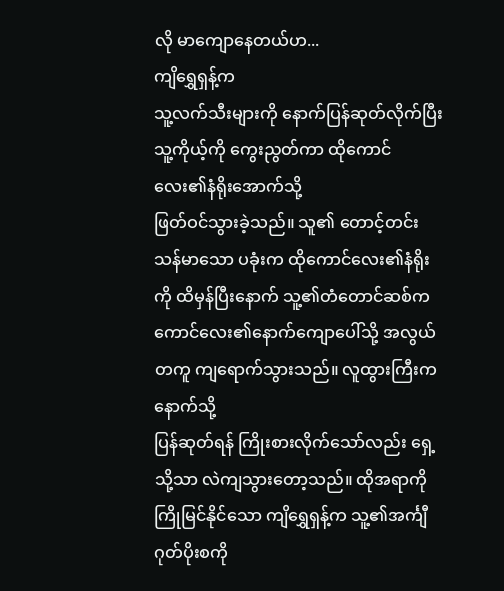လို မာကျောနေတယ်ဟ...
ကျိရွှေရှန့်က
သူ့လက်သီးများကို နောက်ပြန်ဆုတ်လိုက်ပြီး သူ့ကိုယ့်ကို ကွေးညွတ်ကာ ထိုကောင်လေး၏နံရိုးအောက်သို့
ဖြတ်ဝင်သွားခဲ့သည်။ သူ၏ တောင့်တင်းသန်မာသော ပခုံးက ထိုကောင်လေး၏နံရိုးကို ထိမှန်ပြီးနောက် သူ့၏တံတောင်ဆစ်က
ကောင်လေး၏နောက်ကျောပေါ်သို့ အလွယ်တကူ ကျရောက်သွားသည်။ လူထွားကြီးက နောက်သို့
ပြန်ဆုတ်ရန် ကြိုးစားလိုက်သော်လည်း ရှေ့သို့သာ လဲကျသွားတော့သည်။ ထိုအရာကို
ကြိုမြင်နိုင်သော ကျိရွှေရှန့်က သူ့၏အင်္ကျီဂုတ်ပိုးစကို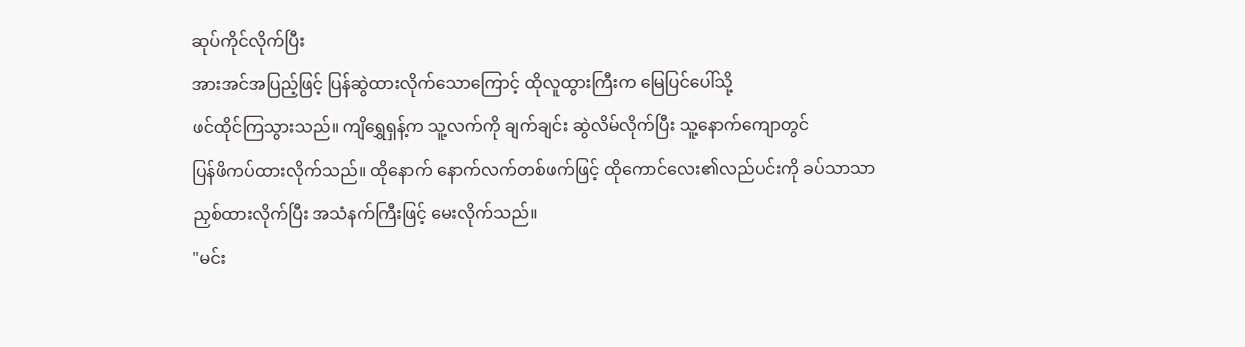ဆုပ်ကိုင်လိုက်ပြီး
အားအင်အပြည့်ဖြင့် ပြန်ဆွဲထားလိုက်သောကြောင့် ထိုလူထွားကြီးက မြေပြင်ပေါ်သို့
ဖင်ထိုင်ကြသွားသည်။ ကျိရွှေရှန့်က သူ့လက်ကို ချက်ချင်း ဆွဲလိမ်လိုက်ပြီး သူ့နောက်ကျောတွင်
ပြန်ဖိကပ်ထားလိုက်သည်။ ထိုနောက် နောက်လက်တစ်ဖက်ဖြင့် ထိုကောင်လေး၏လည်ပင်းကို ခပ်သာသာ
ညှစ်ထားလိုက်ပြီး အသံနက်ကြီးဖြင့် မေးလိုက်သည်။
"မင်း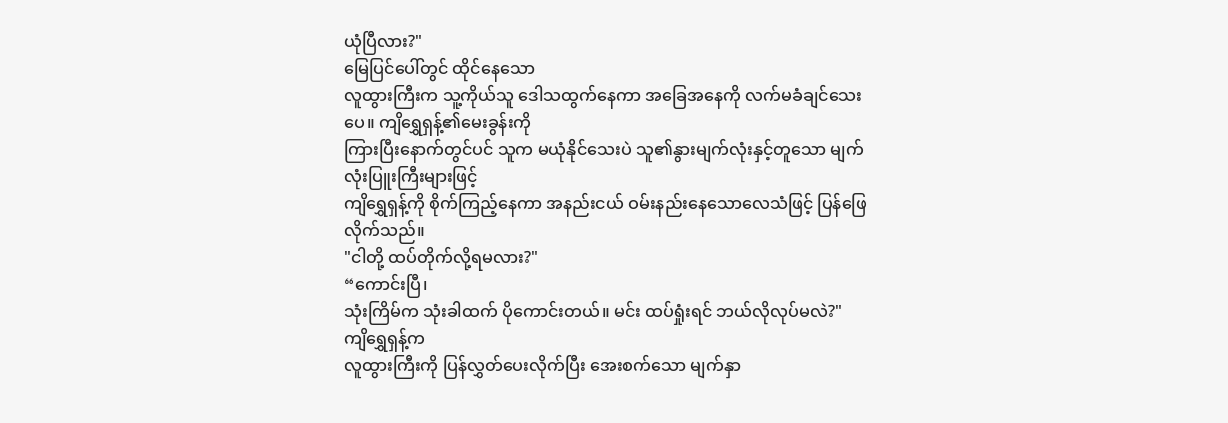ယုံပြီလား?"
မြေပြင်ပေါ်တွင် ထိုင်နေသော
လူထွားကြီးက သူ့ကိုယ်သူ ဒေါသထွက်နေကာ အခြေအနေကို လက်မခံချင်သေးပေ။ ကျိရွှေရှန့်၏မေးခွန်းကို
ကြားပြီးနောက်တွင်ပင် သူက မယုံနိုင်သေးပဲ သူ၏နွားမျက်လုံးနှင့်တူသော မျက်လုံးပြူးကြီးများဖြင့်
ကျိရွှေရှန့်ကို စိုက်ကြည့်နေကာ အနည်းငယ် ဝမ်းနည်းနေသောလေသံဖြင့် ပြန်ဖြေလိုက်သည်။
"ငါတို့ ထပ်တိုက်လို့ရမလား?"
“ကောင်းပြီ၊
သုံးကြိမ်က သုံးခါထက် ပိုကောင်းတယ်။ မင်း ထပ်ရှုံးရင် ဘယ်လိုလုပ်မလဲ?"
ကျိရွှေရှန့်က
လူထွားကြီးကို ပြန်လွှတ်ပေးလိုက်ပြီး အေးစက်သော မျက်နှာ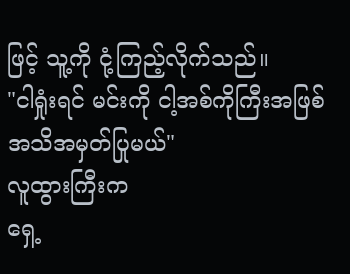ဖြင့် သူ့ကို ငုံ့ကြည့်လိုက်သည်။
"ငါရှုံးရင် မင်းကို ငါ့အစ်ကိုကြီးအဖြစ် အသိအမှတ်ပြုမယ်"
လူထွားကြီးက
ရှေ့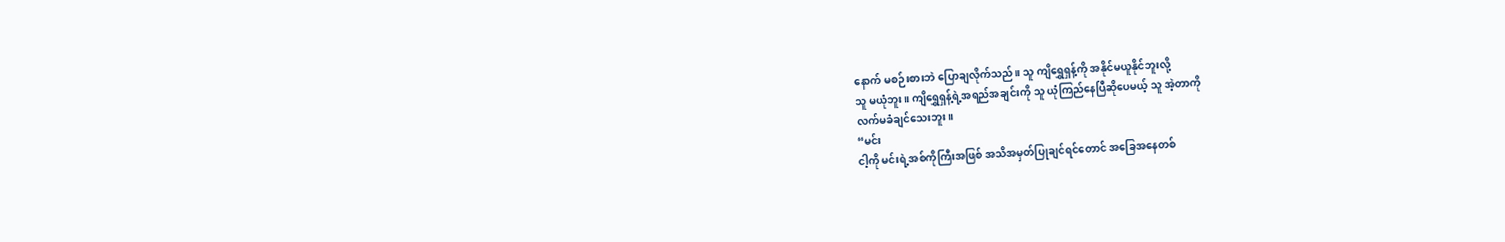နောက် မစဉ်းစားဘဲ ပြောချလိုက်သည်။ သူ ကျိရွှေရှန့်ကို အနိုင်မယူနိုင်ဘူးလို့
သူ မယုံဘူး။ ကျိရွှေရှန့်ရဲ့အရည်အချင်းကို သူ ယုံကြည်နေပြီဆိုပေမယ့် သူ အဲ့တာကို
လက်မခံချင်သေးဘူး။
“မင်း
ငါ့ကို မင်းရဲ့အစ်ကိုကြီးအဖြစ် အသိအမှတ်ပြုချင်ရင်တောင် အခြေအနေတစ်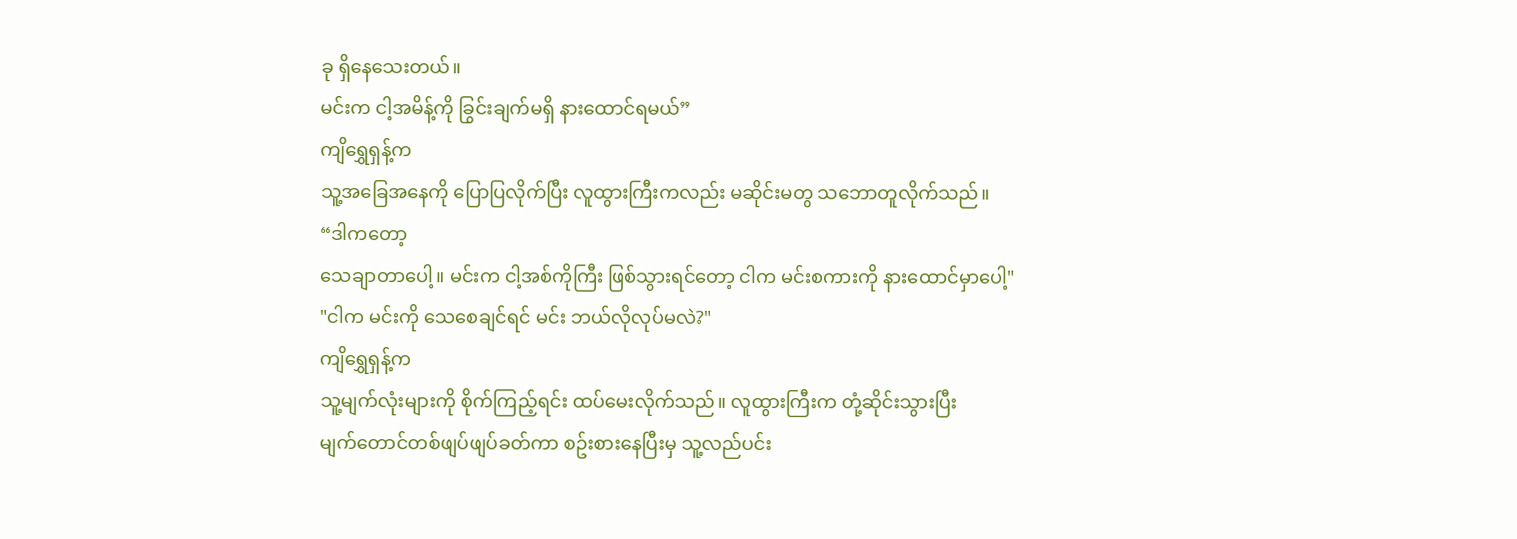ခု ရှိနေသေးတယ်။
မင်းက ငါ့အမိန့်ကို ခြွင်းချက်မရှိ နားထောင်ရမယ်”
ကျိရွှေရှန့်က
သူ့အခြေအနေကို ပြောပြလိုက်ပြီး လူထွားကြီးကလည်း မဆိုင်းမတွ သဘောတူလိုက်သည်။
“ဒါကတော့
သေချာတာပေါ့။ မင်းက ငါ့အစ်ကိုကြီး ဖြစ်သွားရင်တော့ ငါက မင်းစကားကို နားထောင်မှာပေါ့"
"ငါက မင်းကို သေစေချင်ရင် မင်း ဘယ်လိုလုပ်မလဲ?"
ကျိရွှေရှန့်က
သူ့မျက်လုံးများကို စိုက်ကြည့်ရင်း ထပ်မေးလိုက်သည်။ လူထွားကြီးက တုံ့ဆိုင်းသွားပြီး
မျက်တောင်တစ်ဖျပ်ဖျပ်ခတ်ကာ စဥ်းစားနေပြီးမှ သူ့လည်ပင်း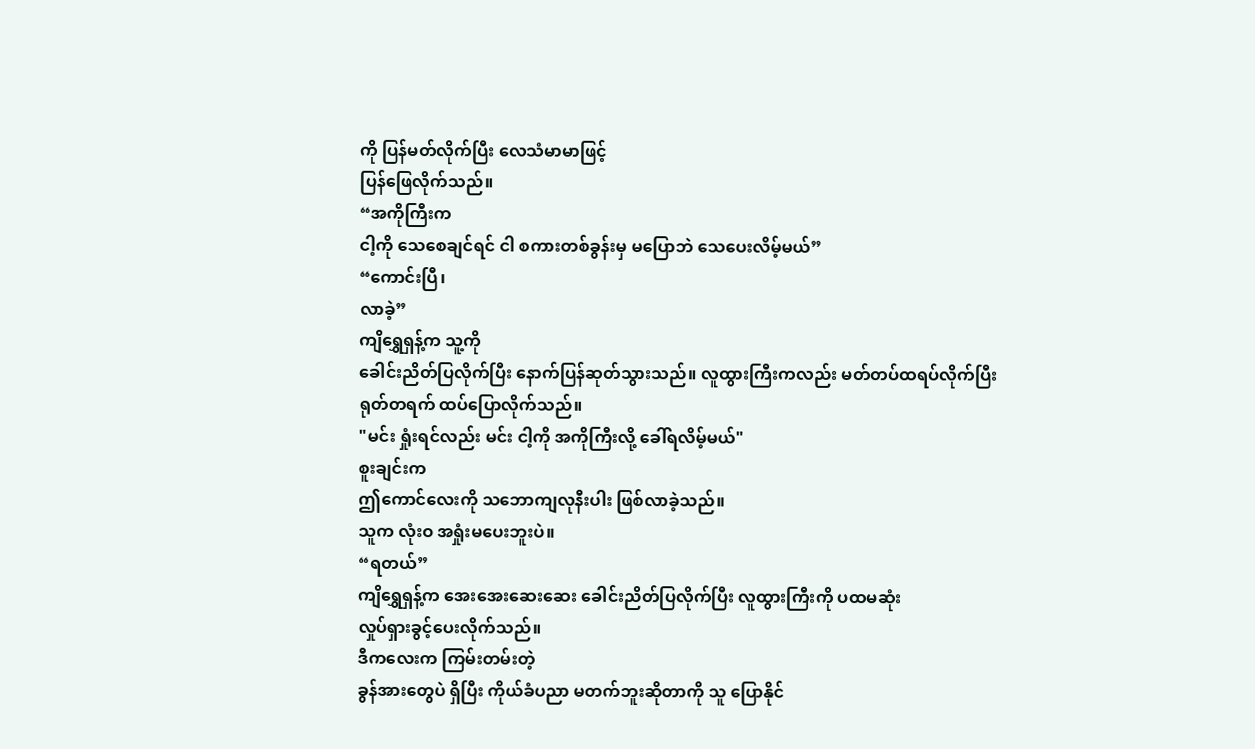ကို ပြန်မတ်လိုက်ပြီး လေသံမာမာဖြင့်
ပြန်ဖြေလိုက်သည်။
“အကိုကြီးက
ငါ့ကို သေစေချင်ရင် ငါ စကားတစ်ခွန်းမှ မပြောဘဲ သေပေးလိမ့်မယ်”
“ကောင်းပြီ၊
လာခဲ့”
ကျိရွှေရှန့်က သူ့ကို
ခေါင်းညိတ်ပြလိုက်ပြီး နောက်ပြန်ဆုတ်သွားသည်။ လူထွားကြီးကလည်း မတ်တပ်ထရပ်လိုက်ပြီး
ရုတ်တရက် ထပ်ပြောလိုက်သည်။
"မင်း ရှုံးရင်လည်း မင်း ငါ့ကို အကိုကြီးလို့ ခေါ်ရလိမ့်မယ်"
စူးချင်းက
ဤကောင်လေးကို သဘောကျလုနီးပါး ဖြစ်လာခဲ့သည်။
သူက လုံးဝ အရှုံးမပေးဘူးပဲ။
“ရတယ်”
ကျိရွှေရှန့်က အေးအေးဆေးဆေး ခေါင်းညိတ်ပြလိုက်ပြီး လူထွားကြီးကို ပထမဆုံး
လှုပ်ရှားခွင့်ပေးလိုက်သည်။
ဒီကလေးက ကြမ်းတမ်းတဲ့
ခွန်အားတွေပဲ ရှိပြီး ကိုယ်ခံပညာ မတက်ဘူးဆိုတာကို သူ ပြောနိုင်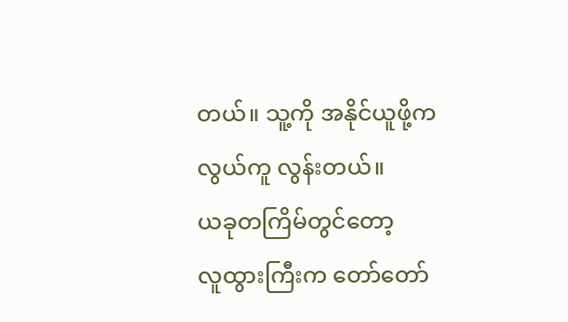တယ်။ သူ့ကို အနိုင်ယူဖို့က
လွယ်ကူ လွန်းတယ်။
ယခုတကြိမ်တွင်တော့
လူထွားကြီးက တော်တော်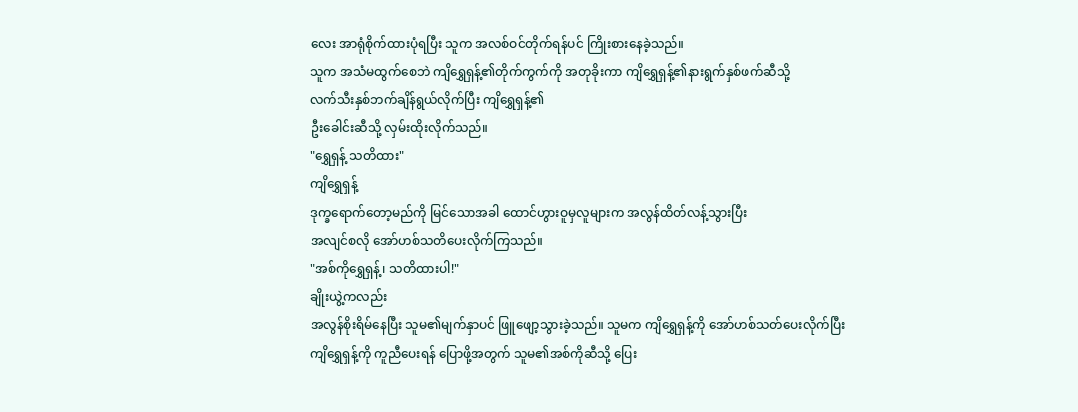လေး အာရုံစိုက်ထားပုံရပြီး သူက အလစ်ဝင်တိုက်ရန်ပင် ကြိုးစားနေခဲ့သည်။
သူက အသံမထွက်စေဘဲ ကျိရွှေရှန့်၏တိုက်ကွက်ကို အတုခိုးကာ ကျိရွှေရှန့်၏နားရွက်နှစ်ဖက်ဆီသို့
လက်သီးနှစ်ဘက်ချိန်ရွယ်လိုက်ပြီး ကျိရွှေရှန့်၏
ဦးခေါင်းဆီသို့ လှမ်းထိုးလိုက်သည်။
"ရွှေရှန့် သတိထား"
ကျိရွှေရှန့်
ဒုက္ခရောက်တော့မည်ကို မြင်သောအခါ ထောင်ဟွားဝူမှလူများက အလွန်ထိတ်လန့်သွားပြီး
အလျင်စလို အော်ဟစ်သတိပေးလိုက်ကြသည်။
"အစ်ကိုရွှေရှန့်၊ သတိထားပါ!"
ချိုးယွဲ့ကလည်း
အလွန်စိုးရိမ်နေပြီး သူမ၏မျက်နှာပင် ဖြူဖျော့သွားခဲ့သည်။ သူမက ကျိရွှေရှန့်ကို အော်ဟစ်သတ်ပေးလိုက်ပြီး
ကျိရွှေရှန့်ကို ကူညီပေးရန် ပြောဖို့အတွက် သူမ၏အစ်ကိုဆီသို့ ပြေး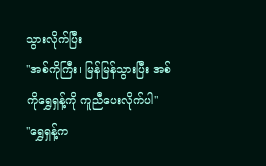သွားလိုက်ပြီး
"အစ်ကိုကြီး၊ မြန်မြန်သွားပြီး အစ်ကိုရွှေရှန့်ကို ကူညီပေးလိုက်ပါ"
"ရွှေရှန့်က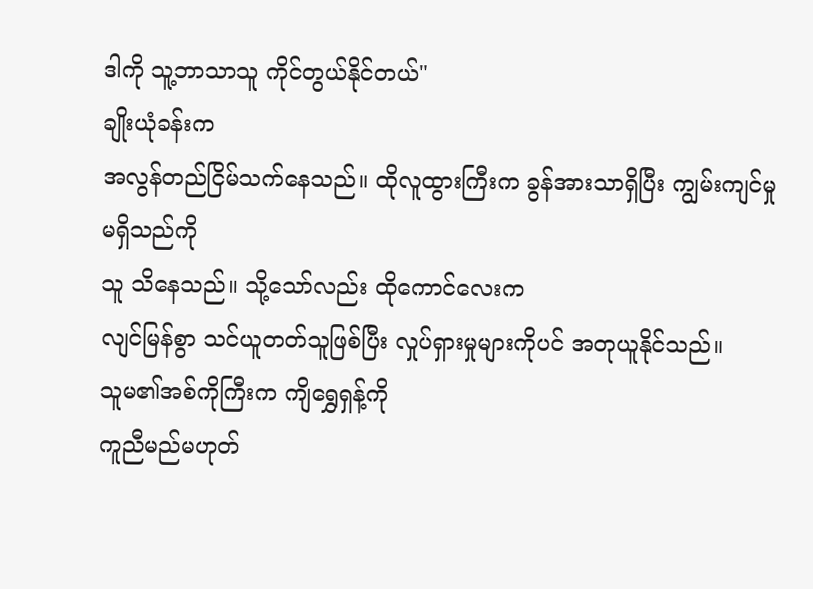ဒါကို သူ့ဘာသာသူ ကိုင်တွယ်နိုင်တယ်"
ချိုးယုံခန်းက
အလွန်တည်ငြိမ်သက်နေသည်။ ထိုလူထွားကြီးက ခွန်အားသာရှိပြီး ကျွမ်းကျင်မှု မရှိသည်ကို
သူ သိနေသည်။ သို့သော်လည်း ထိုကောင်လေးက
လျင်မြန်စွာ သင်ယူတတ်သူဖြစ်ပြီး လှုပ်ရှားမှုများကိုပင် အတုယူနိုင်သည်။
သူမ၏အစ်ကိုကြီးက ကျိရွှေရှန့်ကို
ကူညီမည်မဟုတ်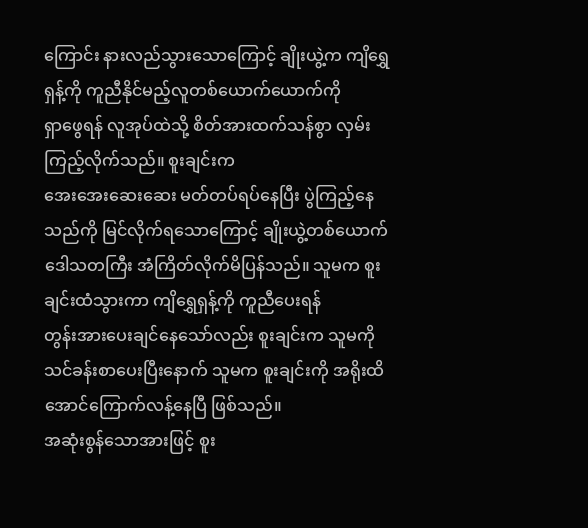ကြောင်း နားလည်သွားသောကြောင့် ချိုးယွဲ့က ကျိရွှေရှန့်ကို ကူညီနိုင်မည့်လူတစ်ယောက်ယောက်ကို
ရှာဖွေရန် လူအုပ်ထဲသို့ စိတ်အားထက်သန်စွာ လှမ်းကြည့်လိုက်သည်။ စူးချင်းက
အေးအေးဆေးဆေး မတ်တပ်ရပ်နေပြီး ပွဲကြည့်နေသည်ကို မြင်လိုက်ရသောကြောင့် ချိုးယွဲ့တစ်ယောက်
ဒေါသတကြီး အံကြိတ်လိုက်မိပြန်သည်။ သူမက စူးချင်းထံသွားကာ ကျိရွှေရှန့်ကို ကူညီပေးရန်
တွန်းအားပေးချင်နေသော်လည်း စူးချင်းက သူမကို သင်ခန်းစာပေးပြီးနောက် သူမက စူးချင်းကို အရိုးထိအောင်ကြောက်လန့်နေပြီ ဖြစ်သည်။
အဆုံးစွန်သောအားဖြင့် စူး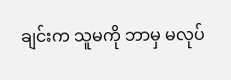ချင်းက သူမကို ဘာမှ မလုပ်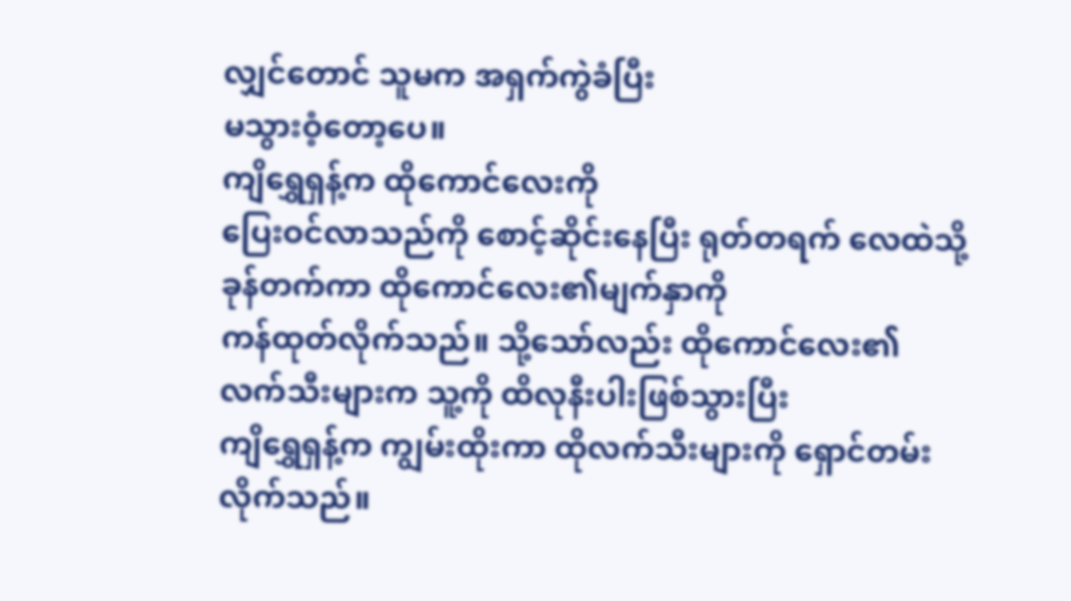လျှင်တောင် သူမက အရှက်ကွဲခံပြီး
မသွားဝံ့တော့ပေ။
ကျိရွှေရှန့်က ထိုကောင်လေးကို
ပြေးဝင်လာသည်ကို စောင့်ဆိုင်းနေပြီး ရုတ်တရက် လေထဲသို့ ခုန်တက်ကာ ထိုကောင်လေး၏မျက်နှာကို
ကန်ထုတ်လိုက်သည်။ သို့သော်လည်း ထိုကောင်လေး၏လက်သီးများက သူ့ကို ထိလုနီးပါးဖြစ်သွားပြီး
ကျိရွှေရှန့်က ကျွမ်းထိုးကာ ထိုလက်သီးများကို ရှောင်တမ်းလိုက်သည်။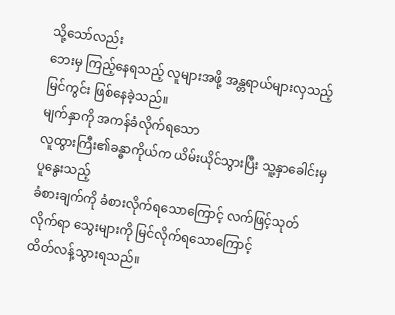သို့သော်လည်း
ဘေးမှ ကြည့်နေရသည့် လူများအဖို့ အန္တရာယ်များလှသည့် မြင်ကွင်း ဖြစ်နေခဲ့သည်။
မျက်နှာကို အကန်ခံလိုက်ရသော
လူထွားကြီး၏ခန္ဓာကိုယ်က ယိမ်းယိုင်သွားပြီး သူ့နှာခေါင်းမှ ပူနွေးသည့်
ခံစားချက်ကို ခံစားလိုက်ရသောကြောင့် လက်ဖြင့်သုတ်လိုက်ရာ သွေးများကို မြင်လိုက်ရသောကြောင့်
ထိတ်လန့်သွားရသည်။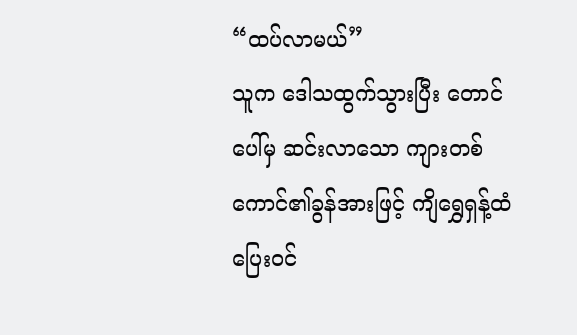“ထပ်လာမယ်”
သူက ဒေါသထွက်သွားပြီး တောင်ပေါ်မှ ဆင်းလာသော ကျားတစ်ကောင်၏ခွန်အားဖြင့် ကျိရွှေရှန့်ထံ ပြေးဝင်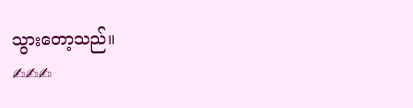သွားတော့သည်။
✍✍✍